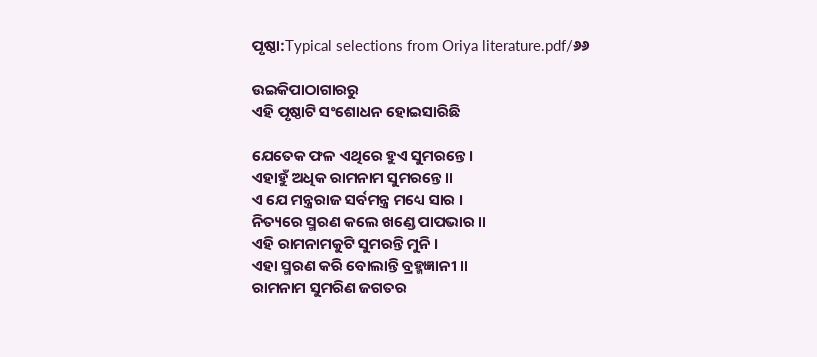ପୃଷ୍ଠା:Typical selections from Oriya literature.pdf/୬୬

ଉଇକିପାଠାଗାର‌ରୁ
ଏହି ପୃଷ୍ଠାଟି ସଂଶୋଧନ ହୋଇସାରିଛି

ଯେତେକ ଫଳ ଏଥିରେ ହୁଏ ସୁମରନ୍ତେ ।
ଏହାହୁଁ ଅଧିକ ରାମନାମ ସୁମରନ୍ତେ ॥
ଏ ଯେ ମନ୍ତ୍ରରାଜ ସର୍ବମନ୍ତ୍ର ମଧ୍ୟେ ସାର ।
ନିତ୍ୟରେ ସ୍ମରଣ କଲେ ଖଣ୍ଡେ ପାପଭାର ॥
ଏହି ରାମନାମକୁଟି ସୁମରନ୍ତି ମୁନି ।
ଏହା ସ୍ମରଣ କରି ବୋଲାନ୍ତି ବ୍ରହ୍ମଜ୍ଞାନୀ ॥
ରାମନାମ ସୁମରିଣ ଜଗତର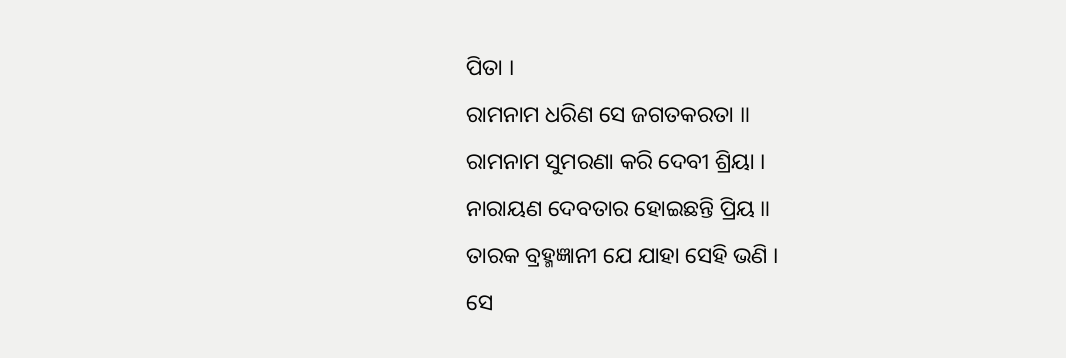ପିତା ।
ରାମନାମ ଧରିଣ ସେ ଜଗତକରତା ॥
ରାମନାମ ସୁମରଣା କରି ଦେବୀ ଶ୍ରିୟା ।
ନାରାୟଣ ଦେବତାର ହୋଇଛନ୍ତି ପ୍ରିୟ ॥
ତାରକ ବ୍ରହ୍ମଜ୍ଞାନୀ ଯେ ଯାହା ସେହି ଭଣି ।
ସେ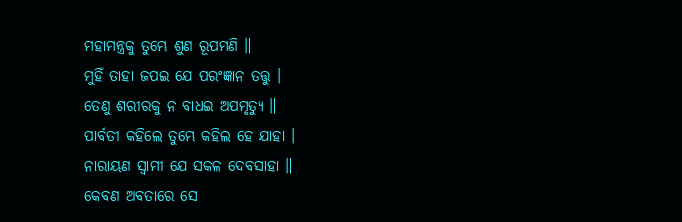ମହାମନ୍ତ୍ରକୁ ତୁମ୍ଭେ ଶୁଣ ରୂପମଣି ॥
ମୁହିଁ ତାହା ଜପଇ ଯେ ପରଂଜ୍ଞାନ ତତ୍ତୁ ।
ତେଣୁ ଶରୀରକୁ ନ ବାଧଇ ଅପମୃତ୍ୟୁ ॥
ପାର୍ବତୀ କହିଲେ ତୁମ୍ଭେ କହିଲ ହେ ଯାହା ।
ନାରାୟଣ ସ୍ବାମୀ ଯେ ସକଳ ଦେବସାହା ॥
କେବଣ ଅବତାରେ ସେ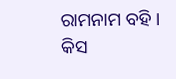ରାମନାମ ବହି ।
କିସ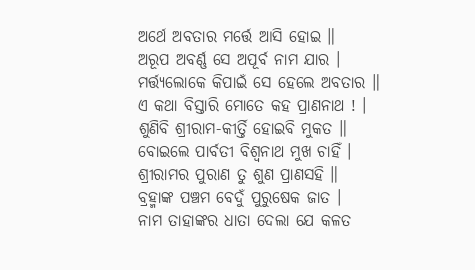ଅର୍ଥେ ଅବତାର ମର୍ତ୍ତେ ଆସି ହୋଇ ॥
ଅରୂପ ଅବର୍ଣ୍ଣ ସେ ଅପୂର୍ବ ନାମ ଯାର ।
ମର୍ତ୍ତ୍ୟଲୋକେ କିପାଇଁ ସେ ହେଲେ ଅବତାର ॥
ଏ କଥା ବିସ୍ତାରି ମୋତେ କହ ପ୍ରାଣନାଥ ! ।
ଶୁଣିବି ଶ୍ରୀରାମ-କୀର୍ତ୍ତି ହୋଇବି ମୁକତ ॥
ବୋଇଲେ ପାର୍ବତୀ ବିଶ୍ବନାଥ ମୁଖ ଚାହିଁ ।
ଶ୍ରୀରାମର ପୁରାଣ ତୁ ଶୁଣ ପ୍ରାଣସହି ॥
ବ୍ରହ୍ମାଙ୍କ ପଞ୍ଚମ ବେଦୁଁ ପୁରୁଷେକ ଜାତ ।
ନାମ ତାହାଙ୍କର ଧାତା ଦେଲା ଯେ କଳତ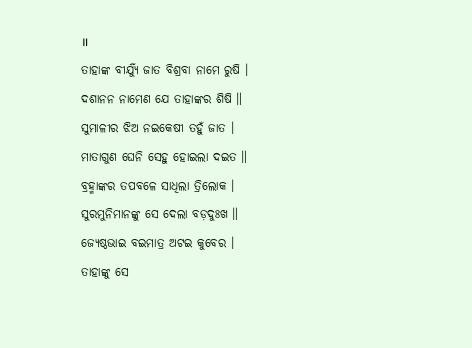॥
ତାହାଙ୍କ ବୀର୍ଯ୍ୟୁଁ ଜାତ ବିଶ୍ରବା ନାମେ ରୁଷି ।
ଦଶାନନ ନାମେଣ ଯେ ତାହାଙ୍କର ଶିଷି ॥
ସୁମାଳୀର ଝିଅ ନଇକେଷୀ ତହୁଁ ଜାତ ।
ମାତାଗୁଣ ଘେନି ସେହୁ ହୋଇଲା ଦଇତ ॥
ବ୍ରହ୍ମାଙ୍କର ତପବଳେ ସାଧିଲା ତ୍ରିଲୋକ ।
ସୁରମୁନିମାନଙ୍କୁ ସେ ଦେଲା ବଡ଼ଦୁଃଖ ॥
ଜ୍ୟେଷ୍ଠଭାଇ ବଇମାତ୍ର ଅଟଇ କୁବେର ।
ତାହାଙ୍କୁ ସେ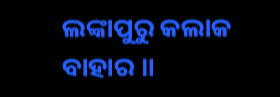ଲଙ୍କାପୁରୁ କଲାକ ବାହାର ॥